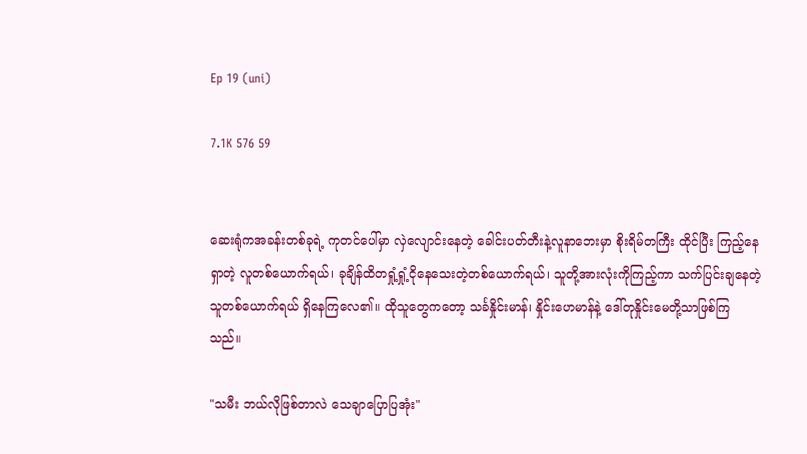Ep 19 (uni)

7.1K 576 59


ဆေးရုံကအခန်းတစ်ခုရဲ့ ကုတင်ပေါ်မှာ လှဲလျောင်းနေတဲ့ ခေါင်းပတ်တီးနဲ့လူနာဘေးမှာ စိုးရိမ်တကြီး ထိုင်ပြီး ကြည့်နေရှာတဲ့ လူတစ်ယောက်ရယ်၊ ခုချိန်ထိတရှုံ့ရှုံ့ငိုနေသေးတဲ့တစ်ယောက်ရယ်၊ သူတို့အားလုံးကိုကြည့်ကာ သက်ပြင်းချနေတဲ့သူတစ်ယောက်ရယ် ရှိ‌နေကြလေ၏။ ထိုသူတွေကတော့ သင်္ခနှိုင်းမာန်၊ နှိုင်းဟေမာန်နဲ့ ဒေါ်တုနှိုင်းမေတို့သာဖြစ်ကြသည်။

"သမီး ဘယ်လိုဖြစ်တာလဲ သေချာပြောပြအုံး"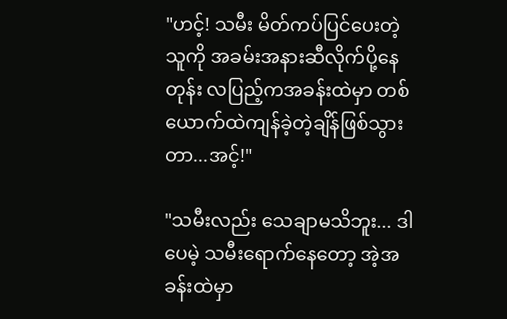"ဟင့်! သမီး မိတ်ကပ်ပြင်ပေးတဲ့သူကို အခမ်းအနားဆီလိုက်ပို့နေတုန်း လပြည့်ကအခန်းထဲမှာ တစ်ယောက်ထဲကျန်ခဲ့တဲ့ချိန်ဖြစ်သွားတာ...အင့်!"

"သမီးလည်း သေချာမသိဘူး... ဒါပေမဲ့ သမီးရောက်နေတော့ အဲ့အခန်းထဲမှာ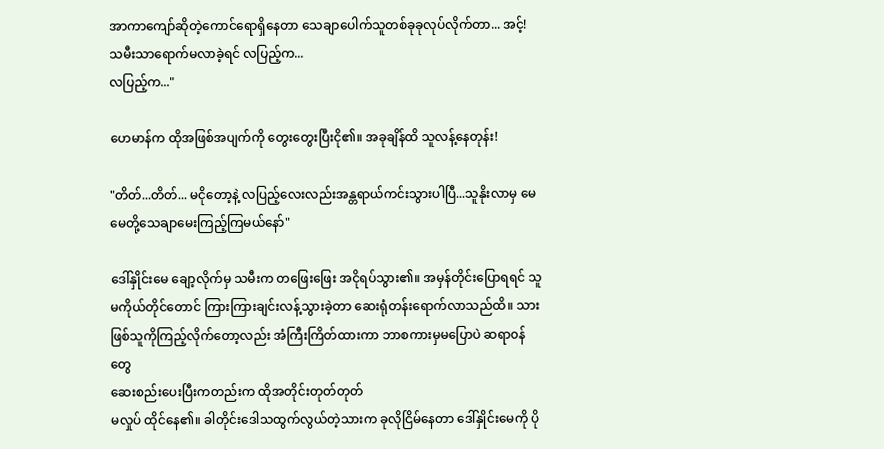အာကာကျော်ဆိုတဲ့ကောင်ရောရှိနေတာ သေချာပေါက်သူတစ်ခုခုလုပ်လိုက်တာ... အင့်! သမီးသာရောက်မလာခဲ့ရင် လပြည့်က...
လပြည့်က..."

ဟေမာန်က ထိုအဖြစ်အပျက်ကို တွေးတွေးပြီးငို၏။ အခုချိန်ထိ သူလန့်နေတုန်း!

"တိတ်...တိတ်... မငိုတော့နဲ့ လပြည့်လေးလည်းအန္တရာယ်ကင်းသွားပါပြီ...သူနိုးလာမှ မေမေတို့သေချာမေးကြည့်ကြမယ်နော်"

ဒေါ်နှိုင်းမေ ချော့လိုက်မှ သမီးက ‌တဖြေးဖြေး အငိုရပ်သွား၏။ အမှန်တိုင်းပြောရရင် သူမကိုယ်တိုင်တောင် ကြားကြားချင်းလန့်သွားခဲ့တာ ဆေးရုံတန်းရောက်လာသည်ထိ။ သားဖြစ်သူကိုကြည့်လိုက်တော့လည်း အံကြီးကြိတ်ထားကာ ဘာစကားမှမပြောပဲ ဆရာ၀န်တွေ
ဆေးစည်းပေးပြီးကတည်းက ထိုအတိုင်းတုတ်တုတ်
မလှုပ် ထိုင်နေ၏။ ခါတိုင်းဒေါသထွက်လွယ်တဲ့သားက ခုလိုငြိမ်နေတာ ‌‌ဒေါ်နှိုင်းမေကို ပို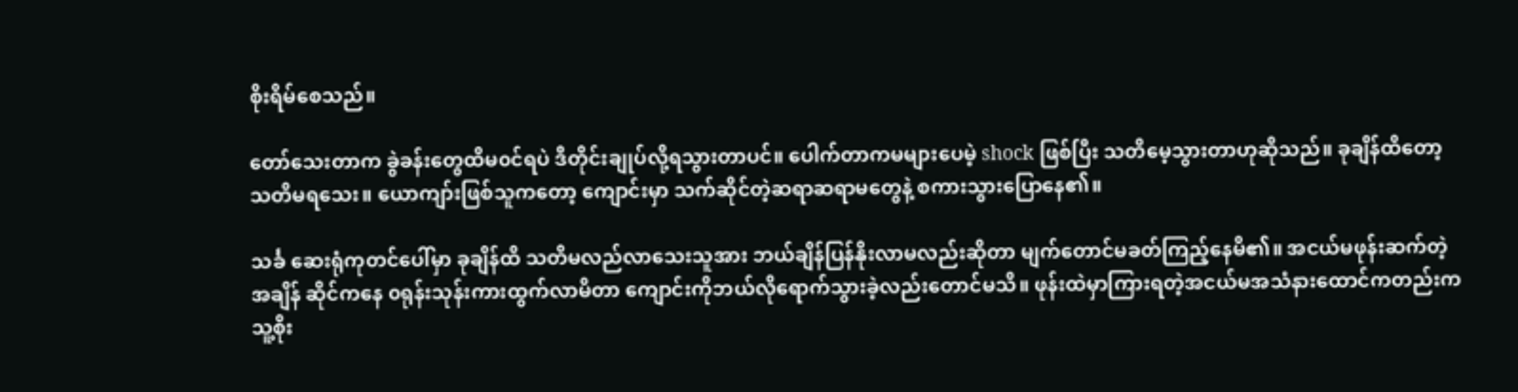စိုးရိမ်စေသည်။

တော်သေးတာက ခွဲခန်းတွေထိမ၀င်ရပဲ ဒီတိုင်းချုပ်လို့ရသွားတာပင်။ ပေါက်တာကမများပေမဲ့ ‌shock ဖြစ်ပြီး သတိမေ့သွားတာဟုဆိုသည်။ ခုချိန်ထိတော့ သတိမရသေး။ ယောကျာ်းဖြစ်သူကတော့ ကျောင်းမှာ သက်ဆိုင်တဲ့ဆရာဆရာမတွေနဲ့ စကားသွားပြောနေ၏။

သင်္ခ ဆေးရုံကုတင်ပေါ်မှာ ခုချိန်ထိ သတိမလည်‌လာသေးသူအား ဘယ်ချိန်ပြန်နိုးလာမလည်းဆိုတာ မျက်တောင်မခတ်ကြည့်နေမိ၏။ အငယ်မဖုန်းဆက်တဲ့အချိန် ဆိုင်ကနေ ‌၀ရုန်းသုန်းကားထွက်လာမိတာ ကျောင်းကိုဘယ်လိုရောက်သွားခဲ့လည်းတောင်မသိ။ ဖုန်းထဲမှာကြားရတဲ့အငယ်မအသံနားထောင်ကတည်းက သူ့စိုး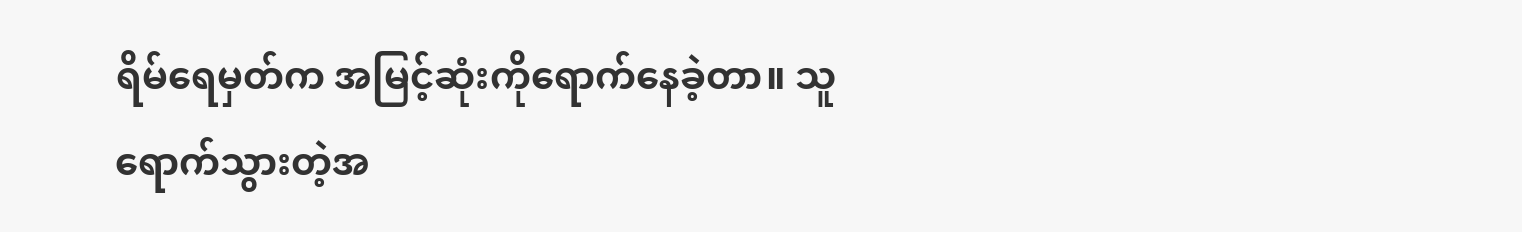ရိမ်ရေမှတ်က အမြင့်ဆုံးကိုရောက်နေခဲ့တာ။ သူရောက်သွားတဲ့အ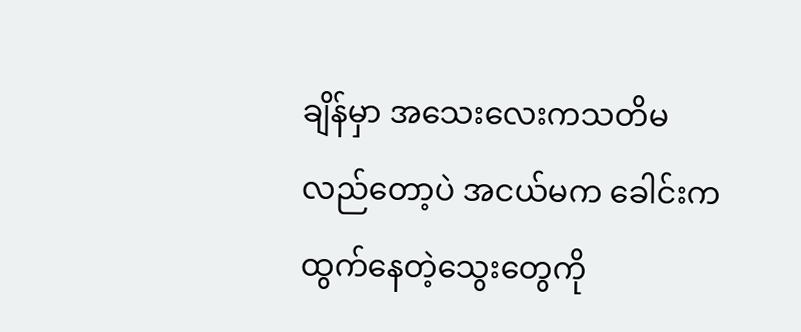ချိန်မှာ အသေးလေးကသတိမလည်တော့ပဲ အငယ်မက ခေါင်းကထွက်နေတဲ့သွေးတွေကို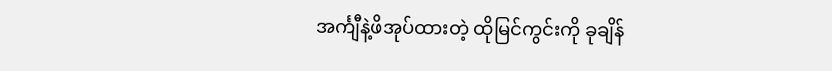အင်္ကျီနဲ့ဖိအုပ်ထားတဲ့ ထိုမြင်ကွင်းကို ခုချိန်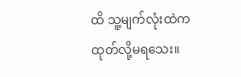ထိ သူ့မျက်လုံးထဲက ထုတ်လို့မရသေး။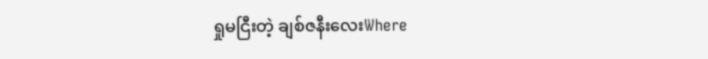ရှုမငြီးတဲ့ ချစ်ဇနီးလေးWhere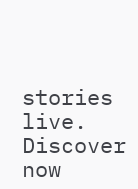stories live. Discover now